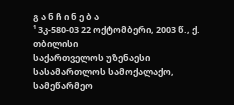გ ა ნ ჩ ი ნ ე ბ ა
¹ 3კ-580-03 22 ოქტომბერი, 2003 წ., ქ. თბილისი
საქართველოს უზენაესი სასამართლოს სამოქალაქო, სამეწარმეო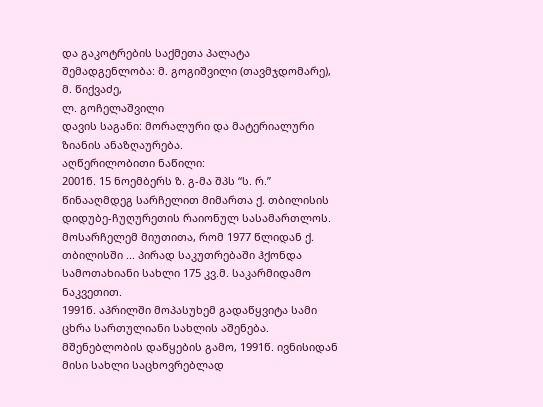და გაკოტრების საქმეთა პალატა
შემადგენლობა: მ. გოგიშვილი (თავმჯდომარე),
მ. წიქვაძე,
ლ. გოჩელაშვილი
დავის საგანი: მორალური და მატერიალური ზიანის ანაზღაურება.
აღწერილობითი ნაწილი:
2001წ. 15 ნოემბერს ზ. გ-მა შპს “ს. რ.” წინააღმდეგ სარჩელით მიმართა ქ. თბილისის დიდუბე-ჩუღურეთის რაიონულ სასამართლოს. მოსარჩელემ მიუთითა, რომ 1977 წლიდან ქ. თბილისში ... პირად საკუთრებაში ჰქონდა სამოთახიანი სახლი 175 კვ.მ. საკარმიდამო ნაკვეთით.
1991წ. აპრილში მოპასუხემ გადაწყვიტა სამი ცხრა სართულიანი სახლის აშენება. მშენებლობის დაწყების გამო, 1991წ. ივნისიდან მისი სახლი საცხოვრებლად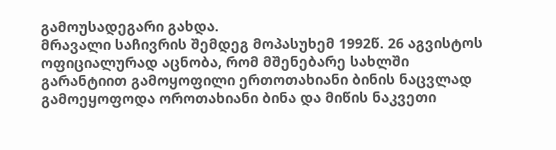გამოუსადეგარი გახდა.
მრავალი საჩივრის შემდეგ მოპასუხემ 1992წ. 26 აგვისტოს ოფიციალურად აცნობა, რომ მშენებარე სახლში გარანტიით გამოყოფილი ერთოთახიანი ბინის ნაცვლად გამოეყოფოდა ოროთახიანი ბინა და მიწის ნაკვეთი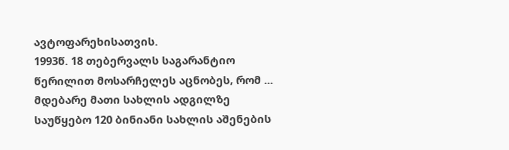ავტოფარეხისათვის.
1993წ. 18 თებერვალს საგარანტიო წერილით მოსარჩელეს აცნობეს, რომ ... მდებარე მათი სახლის ადგილზე საუწყებო 120 ბინიანი სახლის აშენების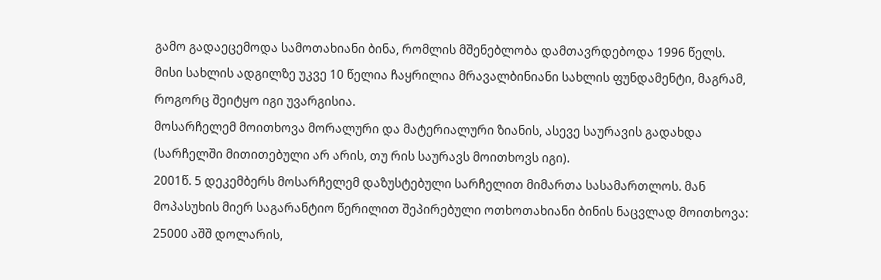გამო გადაეცემოდა სამოთახიანი ბინა, რომლის მშენებლობა დამთავრდებოდა 1996 წელს.
მისი სახლის ადგილზე უკვე 10 წელია ჩაყრილია მრავალბინიანი სახლის ფუნდამენტი, მაგრამ, როგორც შეიტყო იგი უვარგისია.
მოსარჩელემ მოითხოვა მორალური და მატერიალური ზიანის, ასევე საურავის გადახდა (სარჩელში მითითებული არ არის, თუ რის საურავს მოითხოვს იგი).
2001წ. 5 დეკემბერს მოსარჩელემ დაზუსტებული სარჩელით მიმართა სასამართლოს. მან მოპასუხის მიერ საგარანტიო წერილით შეპირებული ოთხოთახიანი ბინის ნაცვლად მოითხოვა: 25000 აშშ დოლარის,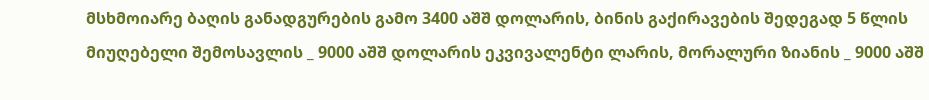მსხმოიარე ბაღის განადგურების გამო 3400 აშშ დოლარის, ბინის გაქირავების შედეგად 5 წლის მიუღებელი შემოსავლის _ 9000 აშშ დოლარის ეკვივალენტი ლარის, მორალური ზიანის _ 9000 აშშ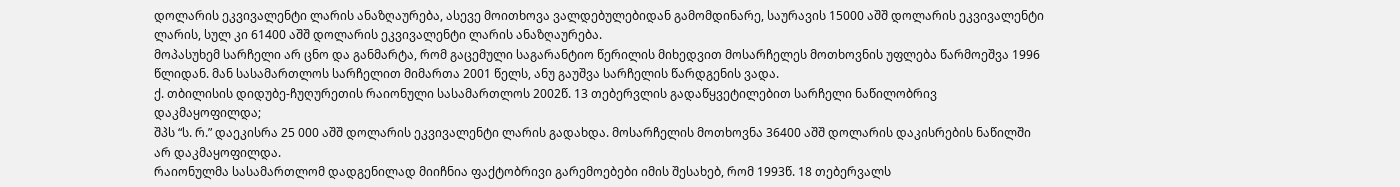დოლარის ეკვივალენტი ლარის ანაზღაურება, ასევე მოითხოვა ვალდებულებიდან გამომდინარე, საურავის 15000 აშშ დოლარის ეკვივალენტი ლარის, სულ კი 61400 აშშ დოლარის ეკვივალენტი ლარის ანაზღაურება.
მოპასუხემ სარჩელი არ ცნო და განმარტა, რომ გაცემული საგარანტიო წერილის მიხედვით მოსარჩელეს მოთხოვნის უფლება წარმოეშვა 1996 წლიდან. მან სასამართლოს სარჩელით მიმართა 2001 წელს, ანუ გაუშვა სარჩელის წარდგენის ვადა.
ქ. თბილისის დიდუბე-ჩუღურეთის რაიონული სასამართლოს 2002წ. 13 თებერვლის გადაწყვეტილებით სარჩელი ნაწილობრივ დაკმაყოფილდა;
შპს “ს. რ.” დაეკისრა 25 000 აშშ დოლარის ეკვივალენტი ლარის გადახდა. მოსარჩელის მოთხოვნა 36400 აშშ დოლარის დაკისრების ნაწილში არ დაკმაყოფილდა.
რაიონულმა სასამართლომ დადგენილად მიიჩნია ფაქტობრივი გარემოებები იმის შესახებ, რომ 1993წ. 18 თებერვალს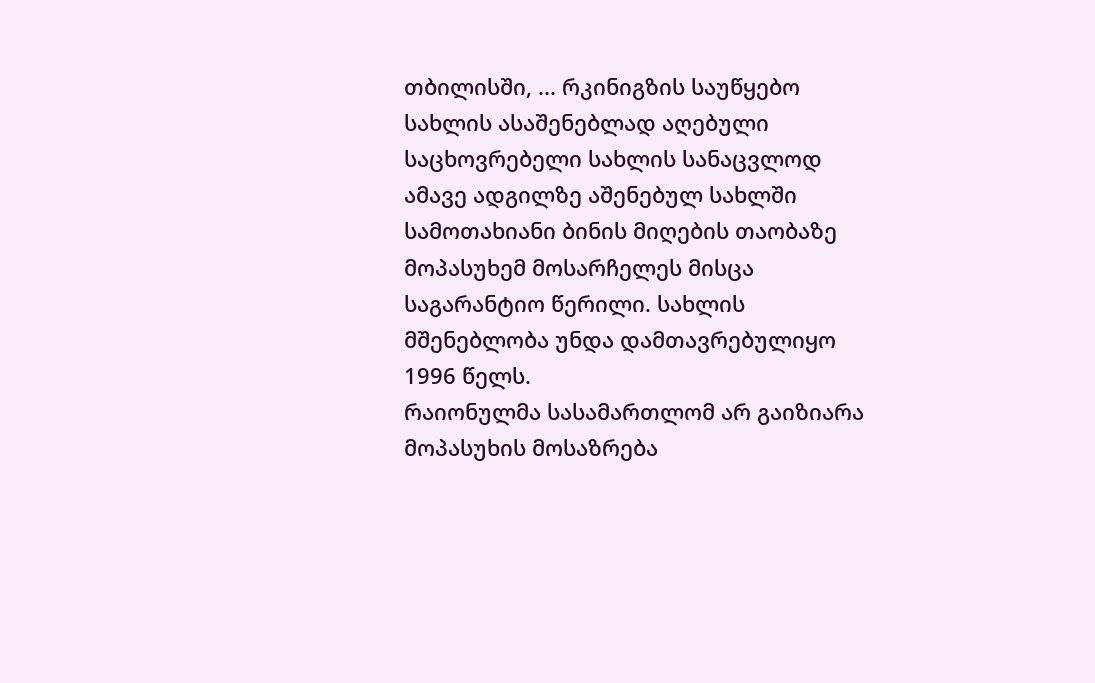თბილისში, ... რკინიგზის საუწყებო სახლის ასაშენებლად აღებული საცხოვრებელი სახლის სანაცვლოდ ამავე ადგილზე აშენებულ სახლში სამოთახიანი ბინის მიღების თაობაზე მოპასუხემ მოსარჩელეს მისცა საგარანტიო წერილი. სახლის მშენებლობა უნდა დამთავრებულიყო 1996 წელს.
რაიონულმა სასამართლომ არ გაიზიარა მოპასუხის მოსაზრება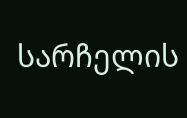სარჩელის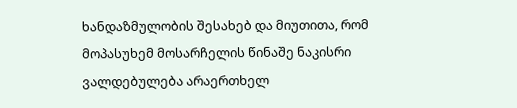ხანდაზმულობის შესახებ და მიუთითა, რომ მოპასუხემ მოსარჩელის წინაშე ნაკისრი ვალდებულება არაერთხელ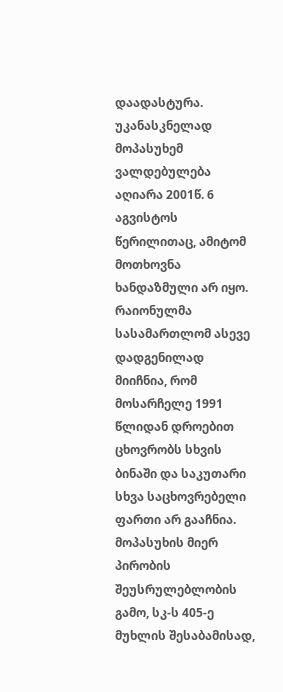დაადასტურა. უკანასკნელად მოპასუხემ ვალდებულება აღიარა 2001წ. 6 აგვისტოს წერილითაც, ამიტომ მოთხოვნა ხანდაზმული არ იყო.
რაიონულმა სასამართლომ ასევე დადგენილად მიიჩნია, რომ მოსარჩელე 1991 წლიდან დროებით ცხოვრობს სხვის ბინაში და საკუთარი სხვა საცხოვრებელი ფართი არ გააჩნია.
მოპასუხის მიერ პირობის შეუსრულებლობის გამო, სკ-ს 405-ე მუხლის შესაბამისად,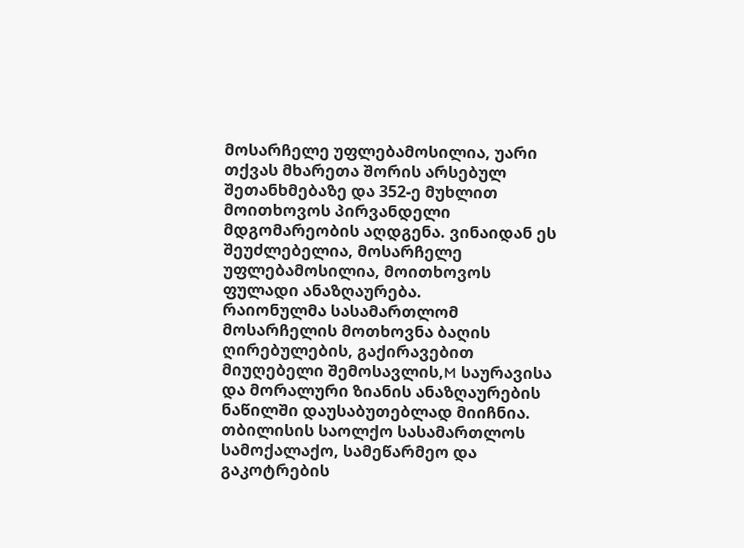მოსარჩელე უფლებამოსილია, უარი თქვას მხარეთა შორის არსებულ შეთანხმებაზე და 352-ე მუხლით მოითხოვოს პირვანდელი მდგომარეობის აღდგენა. ვინაიდან ეს შეუძლებელია, მოსარჩელე უფლებამოსილია, მოითხოვოს ფულადი ანაზღაურება.
რაიონულმა სასამართლომ მოსარჩელის მოთხოვნა ბაღის ღირებულების, გაქირავებით მიუღებელი შემოსავლის,M საურავისა და მორალური ზიანის ანაზღაურების ნაწილში დაუსაბუთებლად მიიჩნია.
თბილისის საოლქო სასამართლოს სამოქალაქო, სამეწარმეო და გაკოტრების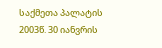საქმეთა პალატის 2003წ. 30 იანვრის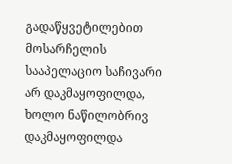გადაწყვეტილებით მოსარჩელის სააპელაციო საჩივარი არ დაკმაყოფილდა, ხოლო ნაწილობრივ დაკმაყოფილდა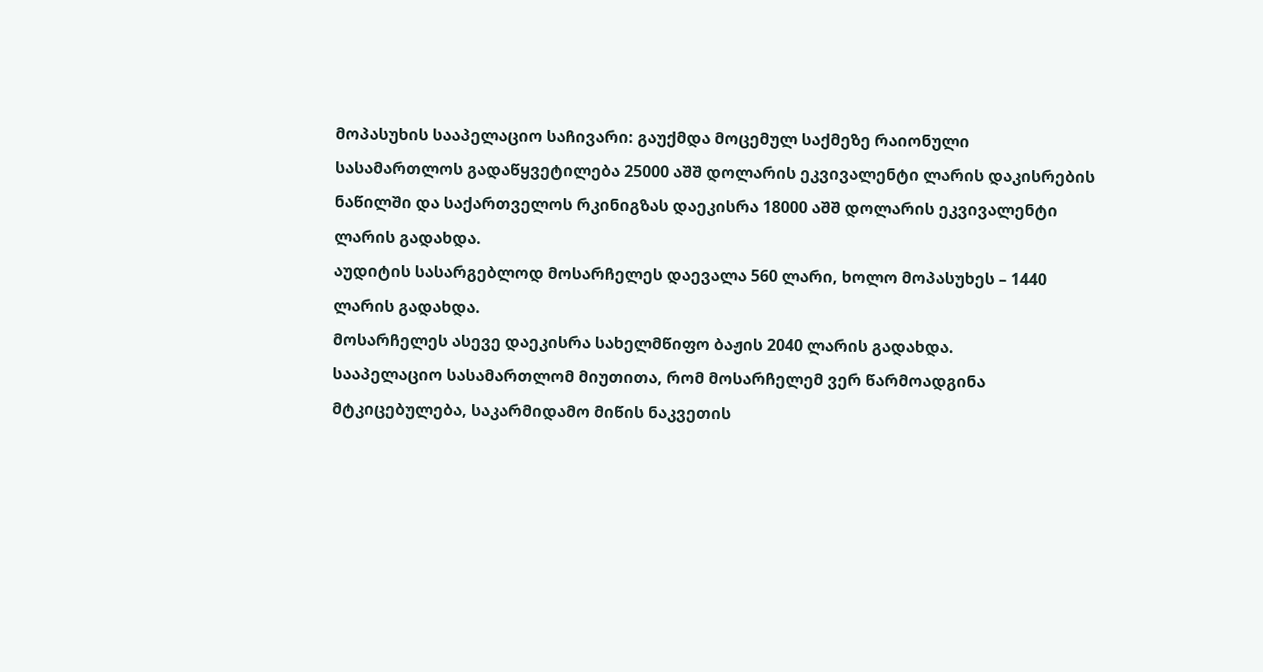მოპასუხის სააპელაციო საჩივარი: გაუქმდა მოცემულ საქმეზე რაიონული სასამართლოს გადაწყვეტილება 25000 აშშ დოლარის ეკვივალენტი ლარის დაკისრების ნაწილში და საქართველოს რკინიგზას დაეკისრა 18000 აშშ დოლარის ეკვივალენტი ლარის გადახდა.
აუდიტის სასარგებლოდ მოსარჩელეს დაევალა 560 ლარი, ხოლო მოპასუხეს – 1440 ლარის გადახდა.
მოსარჩელეს ასევე დაეკისრა სახელმწიფო ბაჟის 2040 ლარის გადახდა.
სააპელაციო სასამართლომ მიუთითა, რომ მოსარჩელემ ვერ წარმოადგინა მტკიცებულება, საკარმიდამო მიწის ნაკვეთის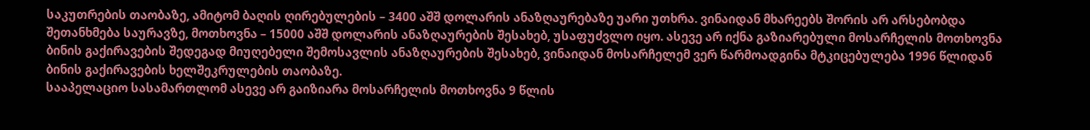საკუთრების თაობაზე, ამიტომ ბაღის ღირებულების – 3400 აშშ დოლარის ანაზღაურებაზე უარი უთხრა. ვინაიდან მხარეებს შორის არ არსებობდა შეთანხმება საურავზე, მოთხოვნა – 15000 აშშ დოლარის ანაზღაურების შესახებ, უსაფუძვლო იყო. ასევე არ იქნა გაზიარებული მოსარჩელის მოთხოვნა ბინის გაქირავების შედეგად მიუღებელი შემოსავლის ანაზღაურების შესახებ, ვინაიდან მოსარჩელემ ვერ წარმოადგინა მტკიცებულება 1996 წლიდან ბინის გაქირავების ხელშეკრულების თაობაზე.
სააპელაციო სასამართლომ ასევე არ გაიზიარა მოსარჩელის მოთხოვნა 9 წლის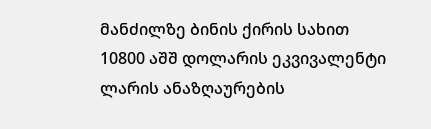მანძილზე ბინის ქირის სახით 10800 აშშ დოლარის ეკვივალენტი ლარის ანაზღაურების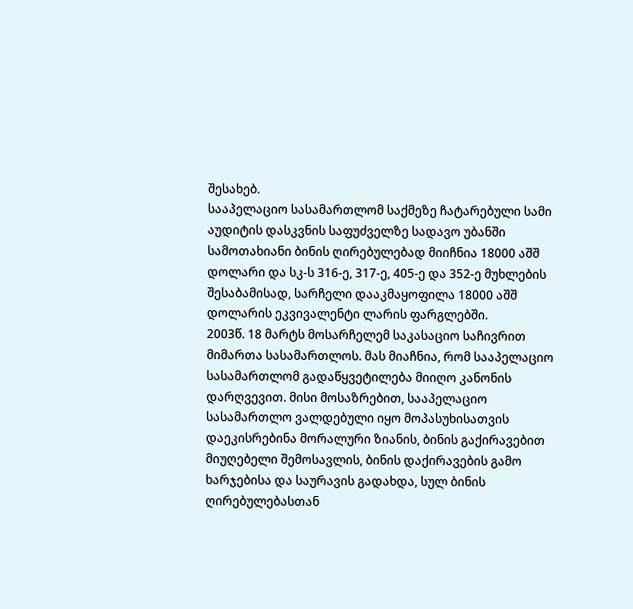შესახებ.
სააპელაციო სასამართლომ საქმეზე ჩატარებული სამი აუდიტის დასკვნის საფუძველზე სადავო უბანში სამოთახიანი ბინის ღირებულებად მიიჩნია 18000 აშშ დოლარი და სკ-ს 316-ე, 317-ე, 405-ე და 352-ე მუხლების შესაბამისად, სარჩელი დააკმაყოფილა 18000 აშშ დოლარის ეკვივალენტი ლარის ფარგლებში.
2003წ. 18 მარტს მოსარჩელემ საკასაციო საჩივრით მიმართა სასამართლოს. მას მიაჩნია, რომ სააპელაციო სასამართლომ გადაწყვეტილება მიიღო კანონის დარღვევით. მისი მოსაზრებით, სააპელაციო სასამართლო ვალდებული იყო მოპასუხისათვის დაეკისრებინა მორალური ზიანის, ბინის გაქირავებით მიუღებელი შემოსავლის, ბინის დაქირავების გამო ხარჯებისა და საურავის გადახდა, სულ ბინის ღირებულებასთან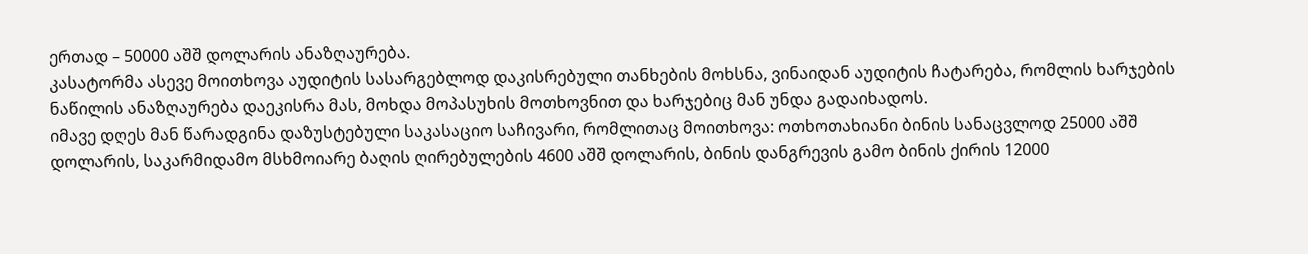ერთად – 50000 აშშ დოლარის ანაზღაურება.
კასატორმა ასევე მოითხოვა აუდიტის სასარგებლოდ დაკისრებული თანხების მოხსნა, ვინაიდან აუდიტის ჩატარება, რომლის ხარჯების ნაწილის ანაზღაურება დაეკისრა მას, მოხდა მოპასუხის მოთხოვნით და ხარჯებიც მან უნდა გადაიხადოს.
იმავე დღეს მან წარადგინა დაზუსტებული საკასაციო საჩივარი, რომლითაც მოითხოვა: ოთხოთახიანი ბინის სანაცვლოდ 25000 აშშ დოლარის, საკარმიდამო მსხმოიარე ბაღის ღირებულების 4600 აშშ დოლარის, ბინის დანგრევის გამო ბინის ქირის 12000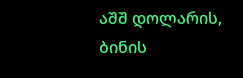აშშ დოლარის, ბინის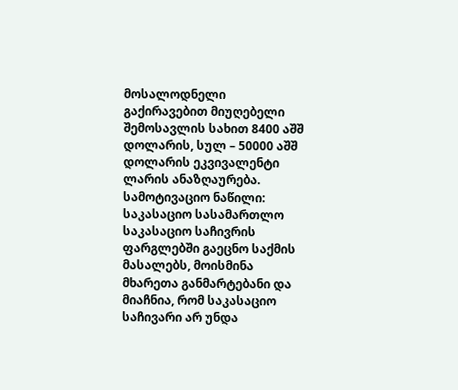მოსალოდნელი გაქირავებით მიუღებელი შემოსავლის სახით 8400 აშშ დოლარის, სულ – 50000 აშშ დოლარის ეკვივალენტი ლარის ანაზღაურება.
სამოტივაციო ნაწილი:
საკასაციო სასამართლო საკასაციო საჩივრის ფარგლებში გაეცნო საქმის მასალებს, მოისმინა მხარეთა განმარტებანი და მიაჩნია, რომ საკასაციო საჩივარი არ უნდა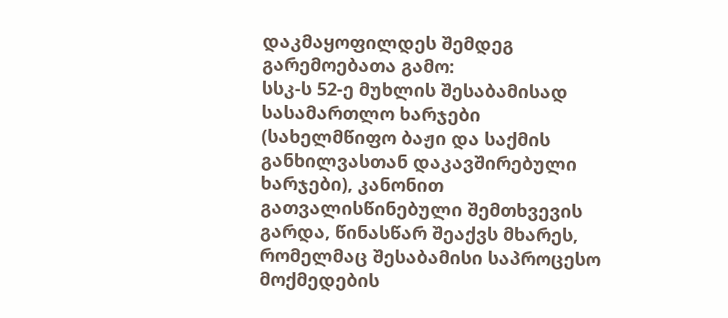დაკმაყოფილდეს შემდეგ გარემოებათა გამო:
სსკ-ს 52-ე მუხლის შესაბამისად სასამართლო ხარჯები (სახელმწიფო ბაჟი და საქმის განხილვასთან დაკავშირებული ხარჯები), კანონით გათვალისწინებული შემთხვევის გარდა, წინასწარ შეაქვს მხარეს, რომელმაც შესაბამისი საპროცესო მოქმედების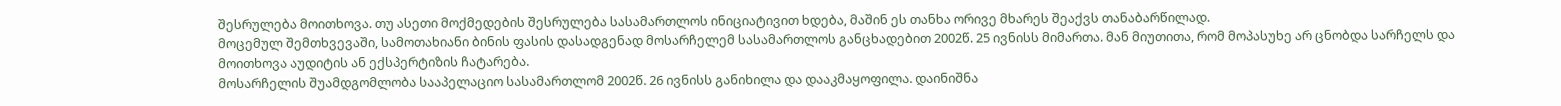შესრულება მოითხოვა. თუ ასეთი მოქმედების შესრულება სასამართლოს ინიციატივით ხდება, მაშინ ეს თანხა ორივე მხარეს შეაქვს თანაბარწილად.
მოცემულ შემთხვევაში, სამოთახიანი ბინის ფასის დასადგენად მოსარჩელემ სასამართლოს განცხადებით 2002წ. 25 ივნისს მიმართა. მან მიუთითა, რომ მოპასუხე არ ცნობდა სარჩელს და მოითხოვა აუდიტის ან ექსპერტიზის ჩატარება.
მოსარჩელის შუამდგომლობა სააპელაციო სასამართლომ 2002წ. 26 ივნისს განიხილა და დააკმაყოფილა. დაინიშნა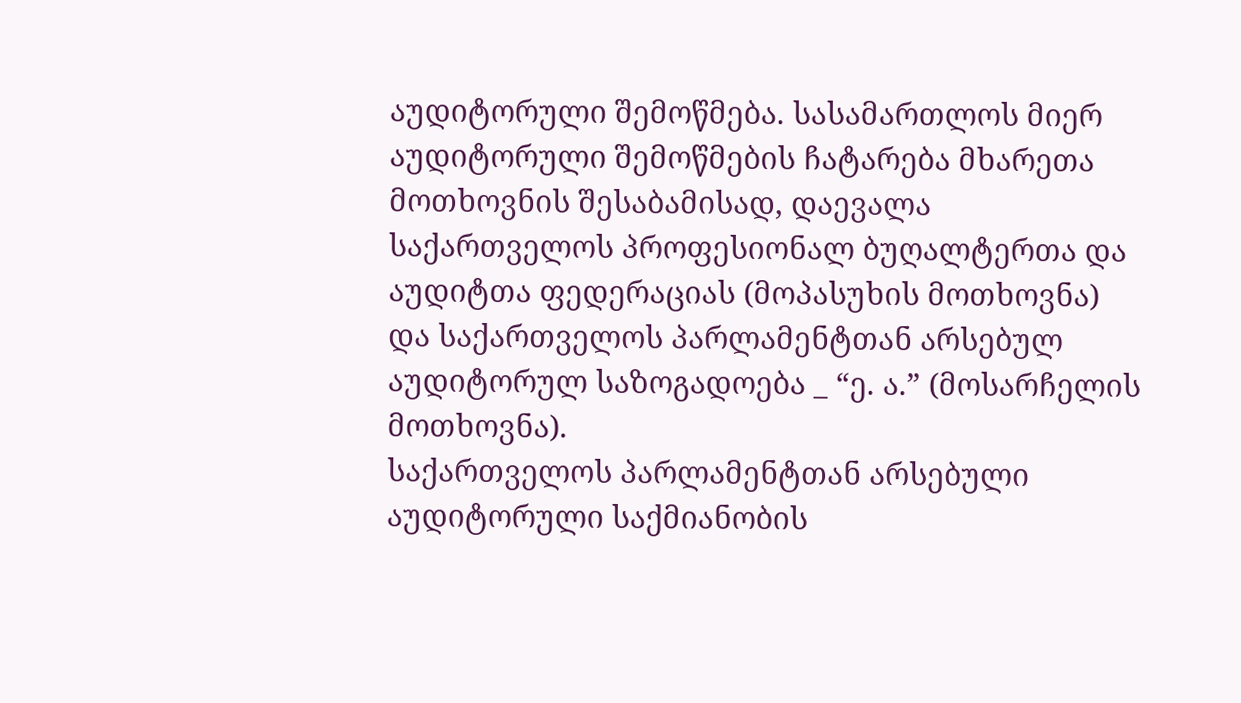აუდიტორული შემოწმება. სასამართლოს მიერ აუდიტორული შემოწმების ჩატარება მხარეთა მოთხოვნის შესაბამისად, დაევალა საქართველოს პროფესიონალ ბუღალტერთა და აუდიტთა ფედერაციას (მოპასუხის მოთხოვნა) და საქართველოს პარლამენტთან არსებულ აუდიტორულ საზოგადოება _ “ე. ა.” (მოსარჩელის მოთხოვნა).
საქართველოს პარლამენტთან არსებული აუდიტორული საქმიანობის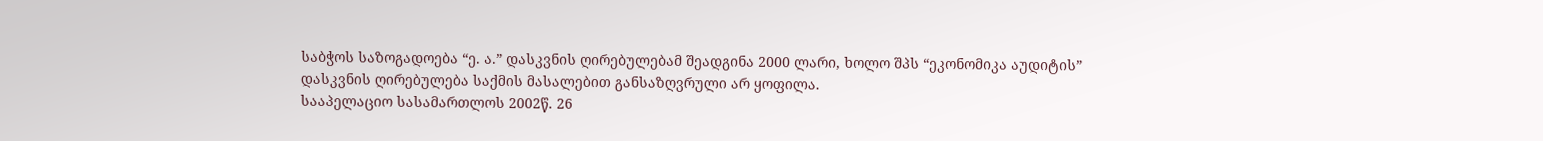საბჭოს საზოგადოება “ე. ა.” დასკვნის ღირებულებამ შეადგინა 2000 ლარი, ხოლო შპს “ეკონომიკა აუდიტის” დასკვნის ღირებულება საქმის მასალებით განსაზღვრული არ ყოფილა.
სააპელაციო სასამართლოს 2002წ. 26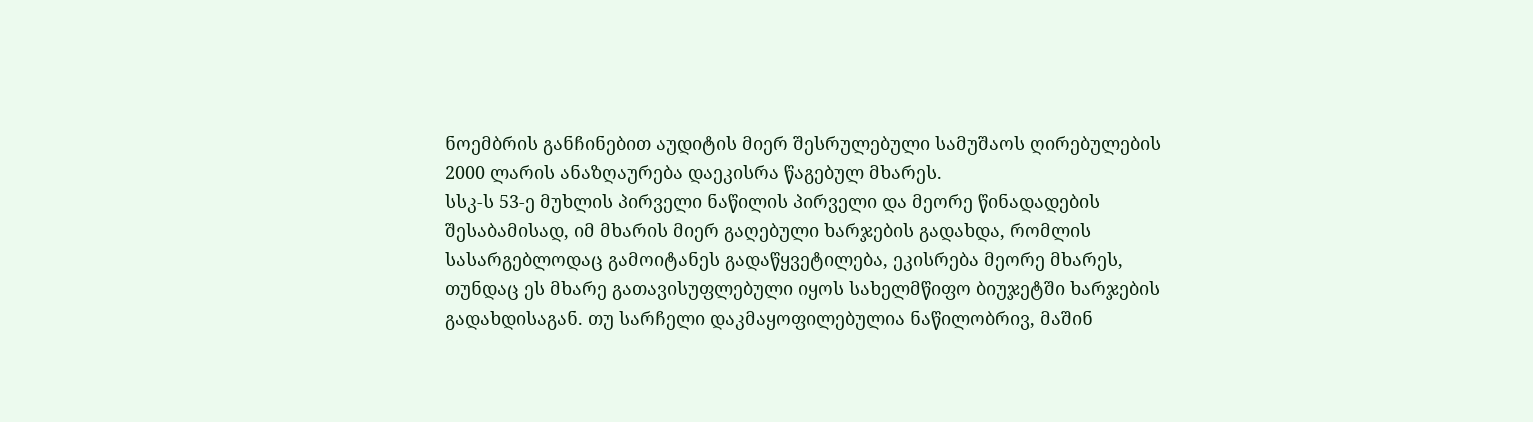ნოემბრის განჩინებით აუდიტის მიერ შესრულებული სამუშაოს ღირებულების 2000 ლარის ანაზღაურება დაეკისრა წაგებულ მხარეს.
სსკ-ს 53-ე მუხლის პირველი ნაწილის პირველი და მეორე წინადადების შესაბამისად, იმ მხარის მიერ გაღებული ხარჯების გადახდა, რომლის სასარგებლოდაც გამოიტანეს გადაწყვეტილება, ეკისრება მეორე მხარეს, თუნდაც ეს მხარე გათავისუფლებული იყოს სახელმწიფო ბიუჯეტში ხარჯების გადახდისაგან. თუ სარჩელი დაკმაყოფილებულია ნაწილობრივ, მაშინ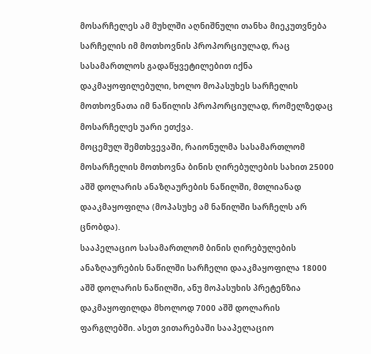მოსარჩელეს ამ მუხლში აღნიშნული თანხა მიეკუთვნება სარჩელის იმ მოთხოვნის პროპორციულად, რაც სასამართლოს გადაწყვეტილებით იქნა დაკმაყოფილებული, ხოლო მოპასუხეს სარჩელის მოთხოვნათა იმ ნაწილის პროპორციულად, რომელზედაც მოსარჩელეს უარი ეთქვა.
მოცემულ შემთხვევაში, რაიონულმა სასამართლომ მოსარჩელის მოთხოვნა ბინის ღირებულების სახით 25000 აშშ დოლარის ანაზღაურების ნაწილში, მთლიანად დააკმაყოფილა (მოპასუხე ამ ნაწილში სარჩელს არ ცნობდა).
სააპელაციო სასამართლომ ბინის ღირებულების ანაზღაურების ნაწილში სარჩელი დააკმაყოფილა 18000 აშშ დოლარის ნაწილში, ანუ მოპასუხის პრეტენზია დაკმაყოფილდა მხოლოდ 7000 აშშ დოლარის ფარგლებში. ასეთ ვითარებაში სააპელაციო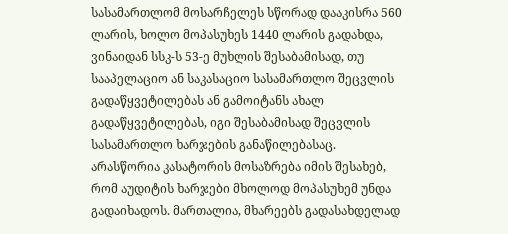სასამართლომ მოსარჩელეს სწორად დააკისრა 560 ლარის, ხოლო მოპასუხეს 1440 ლარის გადახდა, ვინაიდან სსკ-ს 53-ე მუხლის შესაბამისად, თუ სააპელაციო ან საკასაციო სასამართლო შეცვლის გადაწყვეტილებას ან გამოიტანს ახალ გადაწყვეტილებას, იგი შესაბამისად შეცვლის სასამართლო ხარჯების განაწილებასაც.
არასწორია კასატორის მოსაზრება იმის შესახებ, რომ აუდიტის ხარჯები მხოლოდ მოპასუხემ უნდა გადაიხადოს. მართალია, მხარეებს გადასახდელად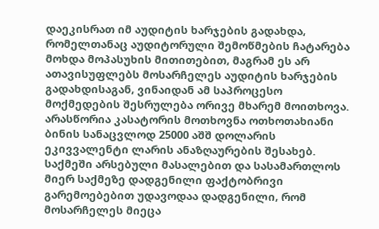დაეკისრათ იმ აუდიტის ხარჯების გადახდა, რომელთანაც აუდიტორული შემოწმების ჩატარება მოხდა მოპასუხის მითითებით, მაგრამ ეს არ ათავისუფლებს მოსარჩელეს აუდიტის ხარჯების გადახდისაგან, ვინაიდან ამ საპროცესო მოქმედების შესრულება ორივე მხარემ მოითხოვა.
არასწორია კასატორის მოთხოვნა ოთხოთახიანი ბინის სანაცვლოდ 25000 აშშ დოლარის ეკივვალენტი ლარის ანაზღაურების შესახებ.
საქმეში არსებული მასალებით და სასამართლოს მიერ საქმეზე დადგენილი ფაქტობრივი გარემოებებით უდავოდაა დადგენილი, რომ მოსარჩელეს მიეცა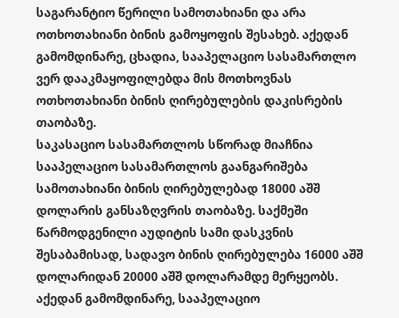საგარანტიო წერილი სამოთახიანი და არა ოთხოთახიანი ბინის გამოყოფის შესახებ. აქედან გამომდინარე, ცხადია, სააპელაციო სასამართლო ვერ დააკმაყოფილებდა მის მოთხოვნას ოთხოთახიანი ბინის ღირებულების დაკისრების თაობაზე.
საკასაციო სასამართლოს სწორად მიაჩნია სააპელაციო სასამართლოს გაანგარიშება სამოთახიანი ბინის ღირებულებად 18000 აშშ დოლარის განსაზღვრის თაობაზე. საქმეში წარმოდგენილი აუდიტის სამი დასკვნის შესაბამისად, სადავო ბინის ღირებულება 16000 აშშ დოლარიდან 20000 აშშ დოლარამდე მერყეობს. აქედან გამომდინარე, სააპელაციო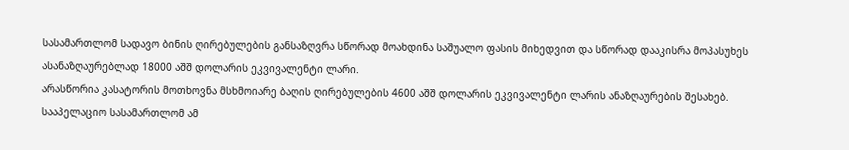სასამართლომ სადავო ბინის ღირებულების განსაზღვრა სწორად მოახდინა საშუალო ფასის მიხედვით და სწორად დააკისრა მოპასუხეს ასანაზღაურებლად 18000 აშშ დოლარის ეკვივალენტი ლარი.
არასწორია კასატორის მოთხოვნა მსხმოიარე ბაღის ღირებულების 4600 აშშ დოლარის ეკვივალენტი ლარის ანაზღაურების შესახებ. სააპელაციო სასამართლომ ამ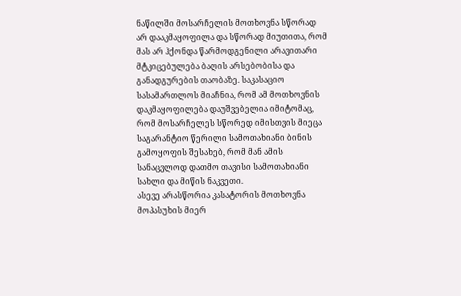ნაწილში მოსარჩელის მოთხოვნა სწორად არ დააკმაყოფილა და სწორად მიუთითა, რომ მას არ ჰქონდა წარმოდგენილი არავითარი მტკიცებულება ბაღის არსებობისა და განადგურების თაობაზე. საკასაციო სასამართლოს მიაჩნია, რომ ამ მოთხოვნის დაკმაყოფილება დაუშვებელია იმიტომაც, რომ მოსარჩელეს სწორედ იმისთვის მიეცა საგარანტიო წერილი სამოთახიანი ბინის გამოყოფის შესახებ, რომ მან ამის სანაცვლოდ დათმო თავისი სამოთახიანი სახლი და მიწის ნაკვეთი.
ასევე არასწორია კასატორის მოთხოვნა მოპასუხის მიერ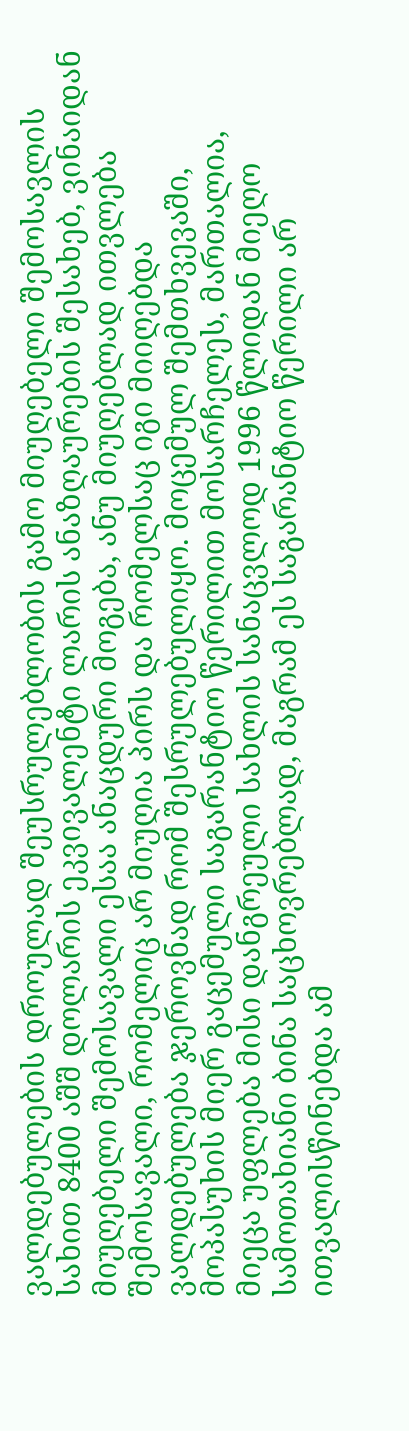ვალდებულების დროულად შეუსრულებლობის გამო მიუღებელი შემოსავლის სახით 8400 აშშ დოლარის ეკვივალენტი ლარის ანაზღაურების შესახებ, ვინაიდან მიუღებელი შემოსავალი ესაა ანაცდური მოგება, ანუ მიუღებლად ითვლება შემოსავალი, რომელიც არ მიუღია პირს და რომელსაც იგი მიიღებდა ვალდებულება ჯეროვნად რომ შესრულებულიყო. მოცემულ შემთხვევაში, მოპასუხის მიერ გაცემული საგარანტიო წერილით მოსარჩელეს, მართალია, მიეცა უფლება მისი დანგრეული სახლის სანაცვლოდ 1996 წლიდან მიეღო სამოთახიანი ბინა საცხოვრებლად, მაგრამ ეს საგარანტიო წერილი არ ითვალისწინებდა ამ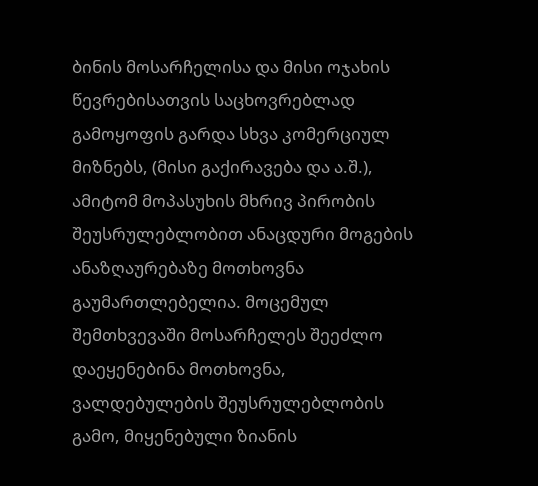ბინის მოსარჩელისა და მისი ოჯახის წევრებისათვის საცხოვრებლად გამოყოფის გარდა სხვა კომერციულ მიზნებს, (მისი გაქირავება და ა.შ.), ამიტომ მოპასუხის მხრივ პირობის შეუსრულებლობით ანაცდური მოგების ანაზღაურებაზე მოთხოვნა გაუმართლებელია. მოცემულ შემთხვევაში მოსარჩელეს შეეძლო დაეყენებინა მოთხოვნა, ვალდებულების შეუსრულებლობის გამო, მიყენებული ზიანის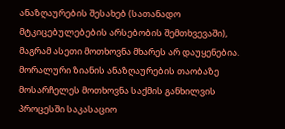ანაზღაურების შესახებ (სათანადო მტკიცებულებების არსებობის შემთხვევაში), მაგრამ ასეთი მოთხოვნა მხარეს არ დაუყენებია. მორალური ზიანის ანაზღაურების თაობაზე მოსარჩელეს მოთხოვნა საქმის განხილვის პროცესში საკასაციო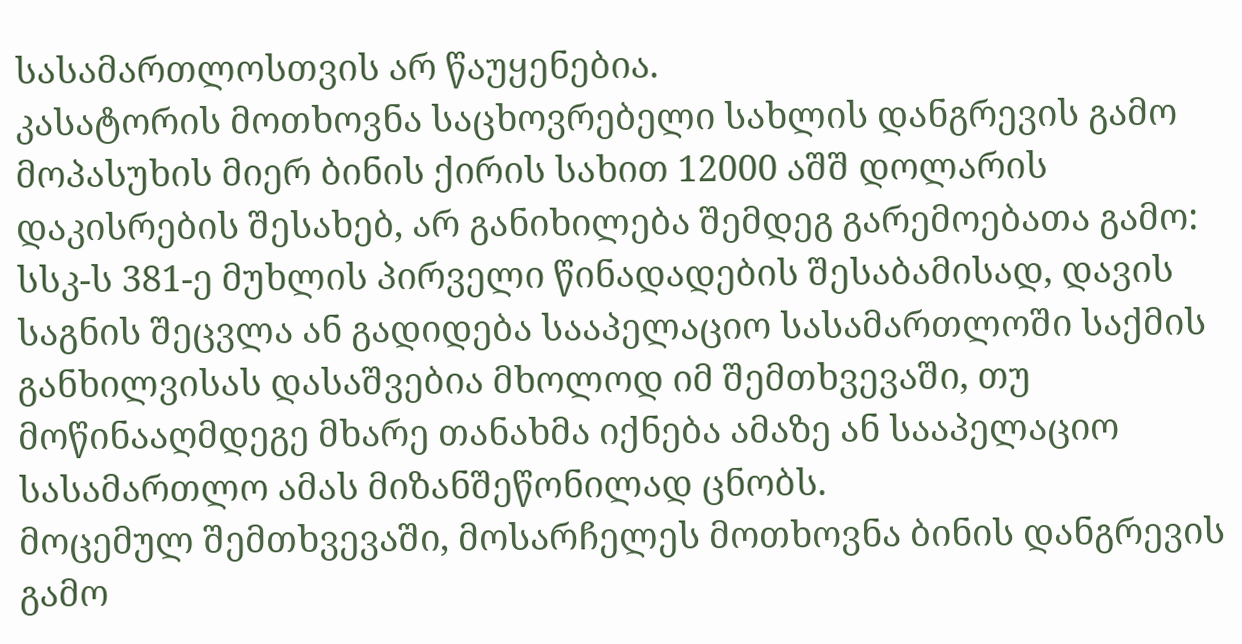სასამართლოსთვის არ წაუყენებია.
კასატორის მოთხოვნა საცხოვრებელი სახლის დანგრევის გამო მოპასუხის მიერ ბინის ქირის სახით 12000 აშშ დოლარის დაკისრების შესახებ, არ განიხილება შემდეგ გარემოებათა გამო:
სსკ-ს 381-ე მუხლის პირველი წინადადების შესაბამისად, დავის საგნის შეცვლა ან გადიდება სააპელაციო სასამართლოში საქმის განხილვისას დასაშვებია მხოლოდ იმ შემთხვევაში, თუ მოწინააღმდეგე მხარე თანახმა იქნება ამაზე ან სააპელაციო სასამართლო ამას მიზანშეწონილად ცნობს.
მოცემულ შემთხვევაში, მოსარჩელეს მოთხოვნა ბინის დანგრევის გამო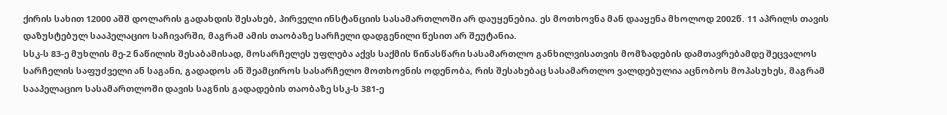ქირის სახით 12000 აშშ დოლარის გადახდის შესახებ, პირველი ინსტანციის სასამართლოში არ დაუყენებია. ეს მოთხოვნა მან დააყენა მხოლოდ 2002წ. 11 აპრილს თავის დაზუსტებულ სააპელაციო საჩივარში, მაგრამ ამის თაობაზე სარჩელი დადგენილი წესით არ შეუტანია.
სსკ-ს 83-ე მუხლის მე-2 ნაწილის შესაბამისად, მოსარჩელეს უფლება აქვს საქმის წინასწარი სასამართლო განხილვისათვის მომზადების დამთავრებამდე შეცვალოს სარჩელის საფუძველი ან საგანი, გადადოს ან შეამციროს სასარჩელო მოთხოვნის ოდენობა, რის შესახებაც სასამართლო ვალდებულია აცნობოს მოპასუხეს, მაგრამ სააპელაციო სასამართლოში დავის საგნის გადადების თაობაზე სსკ-ს 381-ე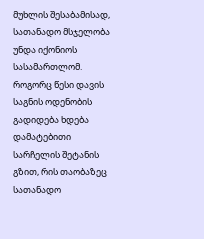მუხლის შესაბამისად, სათანადო მსჯელობა უნდა იქონიოს სასამართლომ. როგორც წესი დავის საგნის ოდენობის გადიდება ხდება დამატებითი სარჩელის შეტანის გზით, რის თაობაზეც სათანადო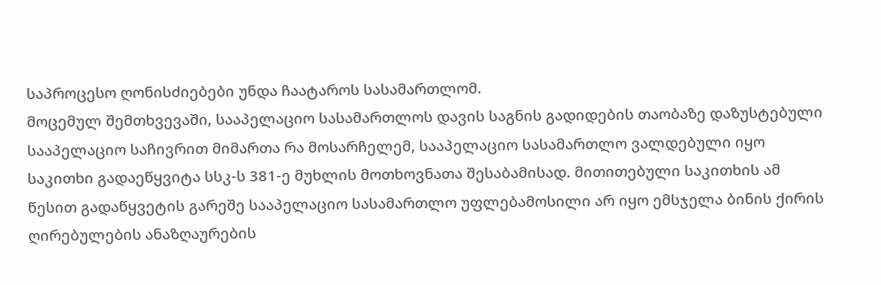საპროცესო ღონისძიებები უნდა ჩაატაროს სასამართლომ.
მოცემულ შემთხვევაში, სააპელაციო სასამართლოს დავის საგნის გადიდების თაობაზე დაზუსტებული სააპელაციო საჩივრით მიმართა რა მოსარჩელემ, სააპელაციო სასამართლო ვალდებული იყო საკითხი გადაეწყვიტა სსკ-ს 381-ე მუხლის მოთხოვნათა შესაბამისად. მითითებული საკითხის ამ წესით გადაწყვეტის გარეშე სააპელაციო სასამართლო უფლებამოსილი არ იყო ემსჯელა ბინის ქირის ღირებულების ანაზღაურების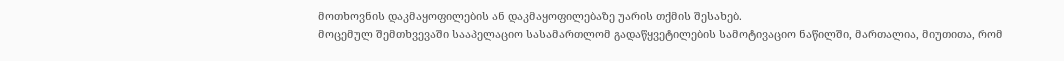მოთხოვნის დაკმაყოფილების ან დაკმაყოფილებაზე უარის თქმის შესახებ.
მოცემულ შემთხვევაში სააპელაციო სასამართლომ გადაწყვეტილების სამოტივაციო ნაწილში, მართალია, მიუთითა, რომ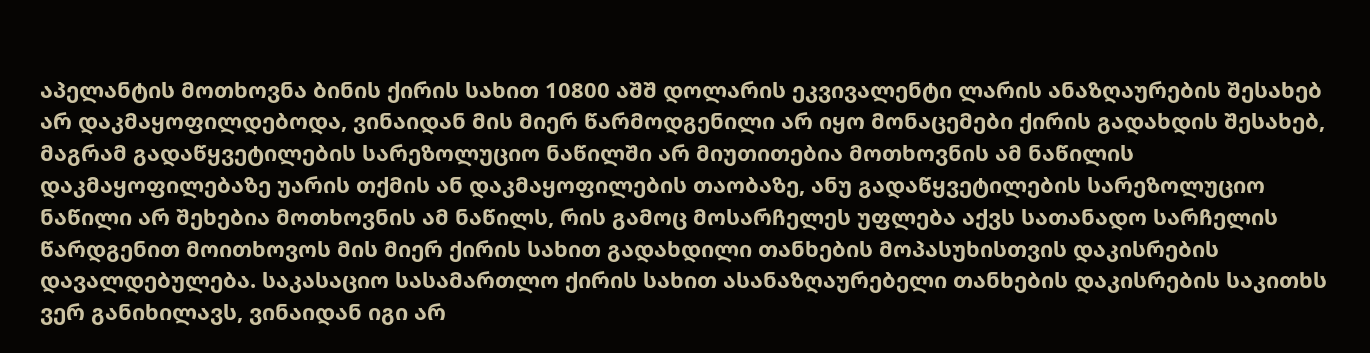აპელანტის მოთხოვნა ბინის ქირის სახით 10800 აშშ დოლარის ეკვივალენტი ლარის ანაზღაურების შესახებ არ დაკმაყოფილდებოდა, ვინაიდან მის მიერ წარმოდგენილი არ იყო მონაცემები ქირის გადახდის შესახებ, მაგრამ გადაწყვეტილების სარეზოლუციო ნაწილში არ მიუთითებია მოთხოვნის ამ ნაწილის დაკმაყოფილებაზე უარის თქმის ან დაკმაყოფილების თაობაზე, ანუ გადაწყვეტილების სარეზოლუციო ნაწილი არ შეხებია მოთხოვნის ამ ნაწილს, რის გამოც მოსარჩელეს უფლება აქვს სათანადო სარჩელის წარდგენით მოითხოვოს მის მიერ ქირის სახით გადახდილი თანხების მოპასუხისთვის დაკისრების დავალდებულება. საკასაციო სასამართლო ქირის სახით ასანაზღაურებელი თანხების დაკისრების საკითხს ვერ განიხილავს, ვინაიდან იგი არ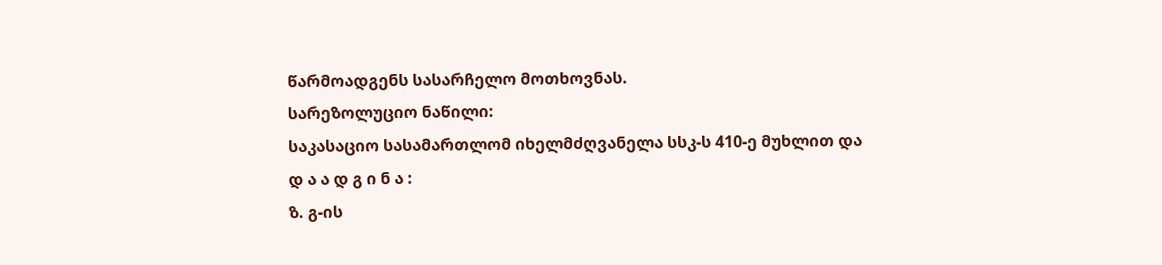წარმოადგენს სასარჩელო მოთხოვნას.
სარეზოლუციო ნაწილი:
საკასაციო სასამართლომ იხელმძღვანელა სსკ-ს 410-ე მუხლით და
დ ა ა დ გ ი ნ ა :
ზ. გ-ის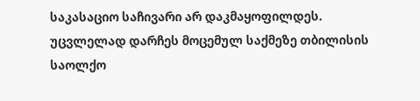საკასაციო საჩივარი არ დაკმაყოფილდეს.
უცვლელად დარჩეს მოცემულ საქმეზე თბილისის საოლქო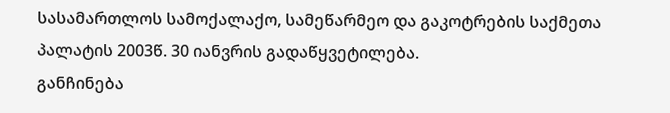სასამართლოს სამოქალაქო, სამეწარმეო და გაკოტრების საქმეთა პალატის 2003წ. 30 იანვრის გადაწყვეტილება.
განჩინება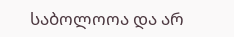საბოლოოა და არ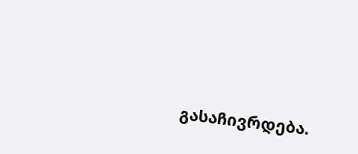გასაჩივრდება.